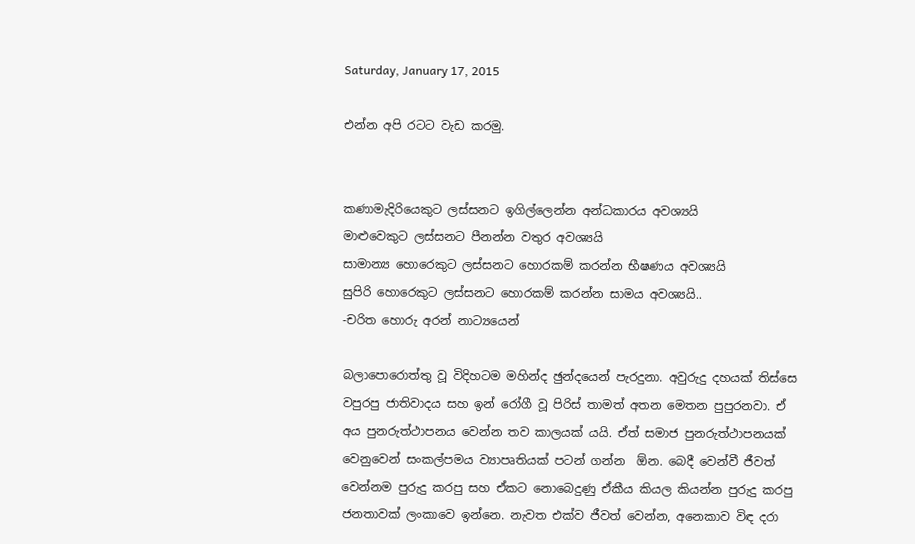Saturday, January 17, 2015

එන්න අපි රටට වැඩ කරමු.


කණාමැදිරියෙකුට ලස්සනට ඉගිල්ලෙන්න අන්ධකාරය අවශ්‍යයි
මාළුවෙකුට ලස්සනට පීනන්න වතුර අවශ්‍යයි
සාමාන්‍ය හොරෙකුට ලස්සනට හොරකම් කරන්න භීෂණය අවශ්‍යයි
සුපිරි හොරෙකුට ලස්සනට හොරකම් කරන්න සාමය අවශ්‍යයි..
-චරිත හොරු අරන් නාට්‍යයෙන්

බලාපොරොත්තු වූ විදිහටම මහින්ද ඡුන්දයෙන් පැරදුනා. අවුරුදු දහයක් තිස්සෙ වපුරපු ජාතිවාදය සහ ඉන් රෝගී වූ පිරිස් තාමත් අතන මෙතන පුපුරනවා. ඒ අය පුනරුත්ථාපනය වෙන්න තව කාලයක් යයි. ඒත් සමාජ පුනරුත්ථාපනයක් වෙනුවෙන් සංකල්පමය ව්‍යාපෘතියක් පටන් ගන්න  ඕන. බෙදී වෙන්වී ජීවත් වෙන්නම පුරුදු කරපු සහ ඒකට නොබෙදුණු ඒකීය කියල කියන්න පුරුදු කරපු ජනතාවක් ලංකාවෙ ඉන්නෙ. නැවත එක්ව ජීවත් වෙන්න, අනෙකාව විඳ දරා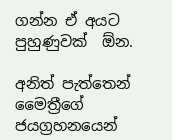ගන්න ඒ අයට පුහුණුවක්  ඕන.

අනිත් පැත්තෙන් මෛත්‍රීගේ ජයග්‍රහනයෙන්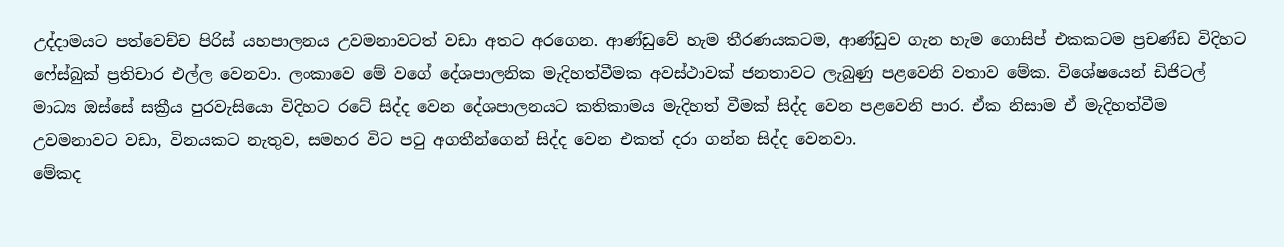උද්දාමයට පත්වෙච්ච පිරිස් යහපාලනය උවමනාවටත් වඩා අතට අරගෙන. ආණ්ඩුවේ හැම තීරණයකටම, ආණ්ඩුව ගැන හැම ගොසිප් එකකටම ප්‍රචණ්ඩ විදිහට ෆේස්බුක් ප්‍රතිචාර එල්ල වෙනවා. ලංකාවෙ මේ වගේ දේශපාලනික මැදිහත්වීමක අවස්ථාවක් ජනතාවට ලැබුණු පළවෙනි වතාව මේක. විශේෂයෙන් ඩිජිටල් මාධ්‍ය ඔස්සේ සක්‍රීය පුරවැසියො විදිහට රටේ සිද්ද වෙන දේශපාලනයට කතිකාමය මැදිහත් වීමක් සිද්ද වෙන පළවෙනි පාර. ඒක නිසාම ඒ මැදිහත්වීම උවමනාවට වඩා, විනයකට නැතුව, සමහර විට පටු අගතීන්ගෙන් සිද්ද වෙන එකත් දරා ගන්න සිද්ද වෙනවා.
මේකද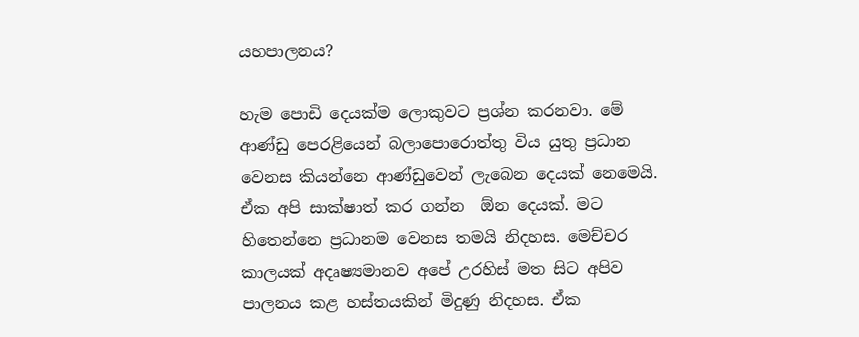යහපාලනය?

හැම පොඩි දෙයක්ම ලොකුවට ප්‍රශ්න කරනවා. මේ ආණ්ඩු පෙරළියෙන් බලාපොරොත්තු විය යුතු ප්‍රධාන වෙනස කියන්නෙ ආණ්ඩුවෙන් ලැබෙන දෙයක් නෙමෙයි. ඒක අපි සාක්ෂාත් කර ගන්න  ඕන දෙයක්. මට හිතෙන්නෙ ප්‍රධානම වෙනස තමයි නිදහස. මෙච්චර කාලයක් අදෘෂ්‍යමානව අපේ උරහිස් මත සිට අපිව පාලනය කළ හස්තයකින් මිදුණු නිදහස. ඒක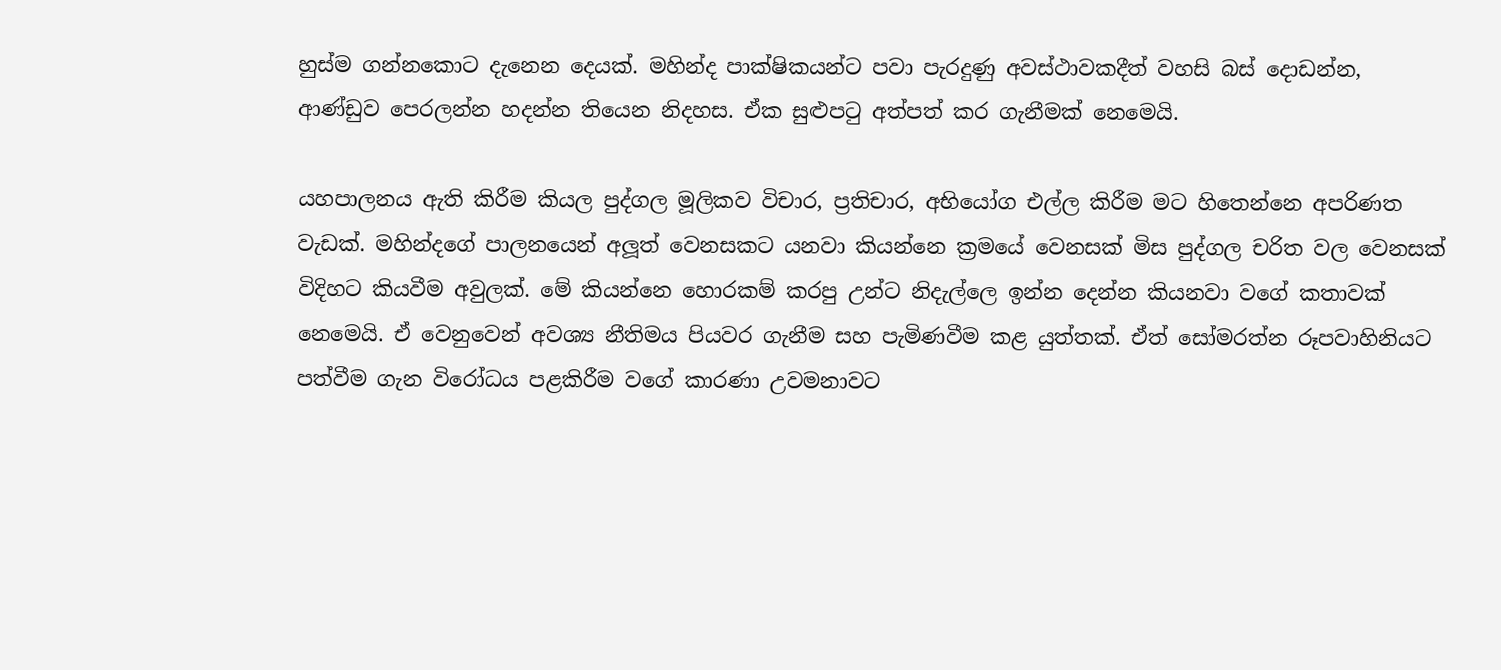හුස්ම ගන්නකොට දැනෙන දෙයක්. මහින්ද පාක්ෂිකයන්ට පවා පැරදුණු අවස්ථාවකදීත් වහසි බස් දොඩන්න, ආණ්ඩුව පෙරලන්න හදන්න තියෙන නිදහස. ඒක සුළුපටු අත්පත් කර ගැනීමක් නෙමෙයි.

යහපාලනය ඇති කිරීම කියල පුද්ගල මූලිකව විචාර, ප්‍රතිචාර, අභියෝග එල්ල කිරීම මට හිතෙන්නෙ අපරිණත වැඩක්. මහින්දගේ පාලනයෙන් අලූත් වෙනසකට යනවා කියන්නෙ ක්‍රමයේ වෙනසක් මිස පුද්ගල චරිත වල වෙනසක් විදිහට කියවීම අවුලක්. මේ කියන්නෙ හොරකම් කරපු උන්ට නිදැල්ලෙ ඉන්න දෙන්න කියනවා වගේ කතාවක් නෙමෙයි. ඒ වෙනුවෙන් අවශ්‍ය නීතිමය පියවර ගැනීම සහ පැමිණවීම කළ යුත්තක්. ඒත් සෝමරත්න රූපවාහිනියට පත්වීම ගැන විරෝධය පළකිරීම වගේ කාරණා උවමනාවට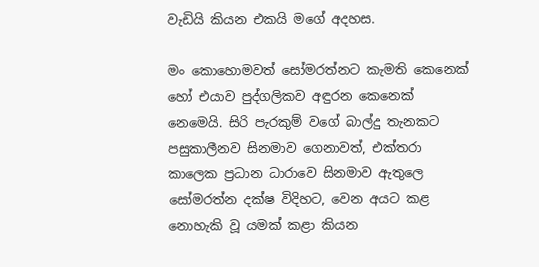වැඩියි කියන එකයි මගේ අදහස.

මං කොහොමවත් සෝමරත්නට කැමති කෙනෙක් හෝ එයාව පුද්ගලිකව අඳුරන කෙනෙක් නෙමෙයි. සිරි පැරකුම් වගේ බාල්දු තැනකට පසුකාලීනව සිනමාව ගෙනාවත්, එක්තරා කාලෙක ප්‍රධාන ධාරාවෙ සිනමාව ඇතුලෙ සෝමරත්න දක්ෂ විදිහට, වෙන අයට කළ නොහැකි වූ යමක් කළා කියන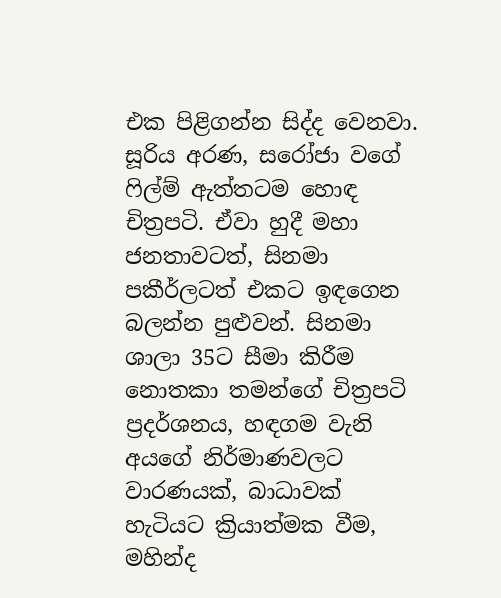එක පිළිගන්න සිද්ද වෙනවා. සූරිය අරණ, සරෝජා වගේ ෆිල්ම් ඇත්තටම හොඳ චිත්‍රපටි. ඒවා හුදී මහා ජනතාවටත්, සිනමා පකීර්ලටත් එකට ඉඳගෙන බලන්න පුළුවන්. සිනමා ශාලා 35ට සීමා කිරීම නොතකා තමන්ගේ චිත්‍රපටි ප්‍රදර්ශනය, හඳගම වැනි අයගේ නිර්මාණවලට වාරණයක්, බාධාවක් හැටියට ක්‍රියාත්මක වීම, මහින්ද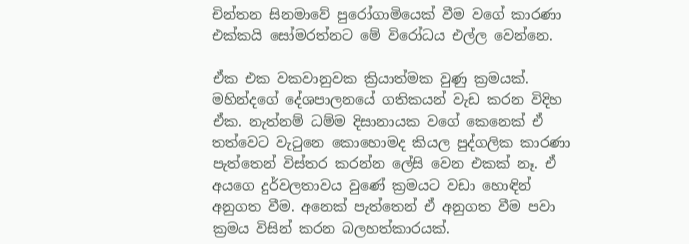චින්තන සිනමාවේ පුරෝගාමියෙක් වීම වගේ කාරණා එක්කයි සෝමරත්නට මේ විරෝධය එල්ල වෙන්නෙ.

ඒක එක වකවානුවක ක්‍රියාත්මක වුණු ක්‍රමයක්. මහින්දගේ දේශපාලනයේ ගතිකයන් වැඩ කරන විදිහ ඒක. නැත්නම් ධම්ම දිසානායක වගේ කෙනෙක් ඒ තත්වෙට වැටුනෙ කොහොමද කියල පුද්ගලික කාරණා පැත්තෙන් විස්තර කරන්න ලේසි වෙන එකක් නෑ. ඒ අයගෙ දුර්වලතාවය වුණේ ක්‍රමයට වඩා හොඳින් අනුගත වීම. අනෙක් පැත්තෙන් ඒ අනුගත වීම පවා ක්‍රමය විසින් කරන බලහත්කාරයක්.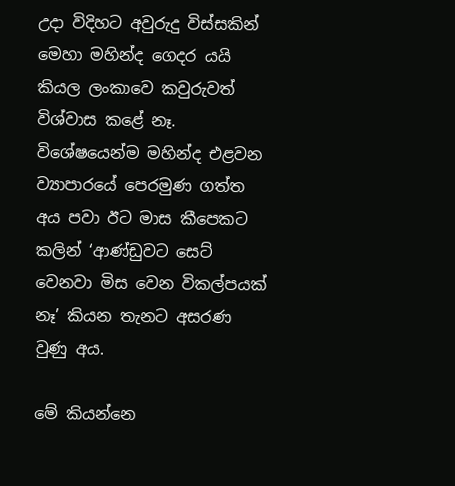උදා විදිහට අවුරුදු විස්සකින් මෙහා මහින්ද ගෙදර යයි කියල ලංකාවෙ කවුරුවත් විශ්වාස කළේ නෑ. විශේෂයෙන්ම මහින්ද එළවන ව්‍යාපාරයේ පෙරමුණ ගත්ත අය පවා ඊට මාස කීපෙකට කලින් ‘ආණ්ඩුවට සෙට් වෙනවා මිස වෙන විකල්පයක් නෑ’ කියන තැනට අසරණ වුණු අය.

මේ කියන්නෙ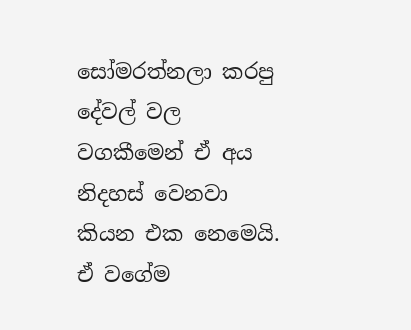සෝමරත්නලා කරපු දේවල් වල වගකීමෙන් ඒ අය නිදහස් වෙනවා කියන එක නෙමෙයි. ඒ වගේම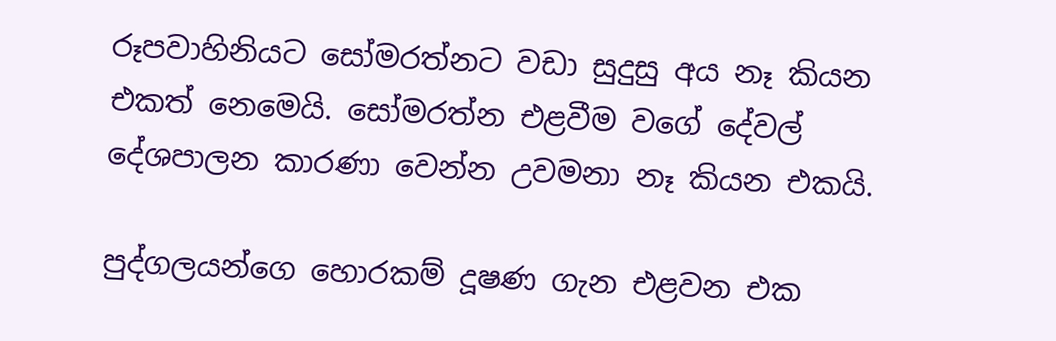රූපවාහිනියට සෝමරත්නට වඩා සුදුසු අය නෑ කියන එකත් නෙමෙයි. සෝමරත්න එළවීම වගේ දේවල් දේශපාලන කාරණා වෙන්න උවමනා නෑ කියන එකයි.

පුද්ගලයන්ගෙ හොරකම් දූෂණ ගැන එළවන එක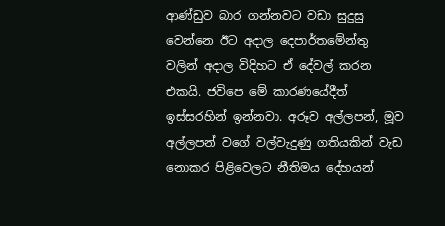ආණ්ඩුව බාර ගන්නවට වඩා සුදුසු වෙන්නෙ ඊට අදාල දෙපාර්තමේන්තු වලින් අදාල විදිහට ඒ දේවල් කරන එකයි. ජවිපෙ මේ කාරණයේදීත් ඉස්සරහින් ඉන්නවා. අරූව අල්ලපන්, මූව අල්ලපන් වගේ වල්වැදුණු ගතියකින් වැඩ නොකර පිළිවෙලට නීතිමය දේහයන්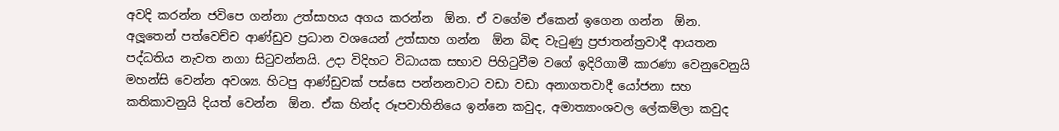අවදි කරන්න ජවිපෙ ගන්නා උත්සාහය අගය කරන්න  ඕන. ඒ වගේම ඒකෙන් ඉගෙන ගන්න  ඕන.
අලූතෙන් පත්වෙච්ච ආණ්ඩුව ප්‍රධාන වශයෙන් උත්සාහ ගන්න  ඕන බිඳ වැටුණු ප්‍රජාතන්ත්‍රවාදී ආයතන පද්ධතිය නැවත නගා සිටුවන්නයි. උදා විදිහට විධායක සභාව පිහිටුවීම වගේ ඉදිරිගාමී කාරණා වෙනුවෙනුයි මහන්සි වෙන්න අවශ්‍ය. හිටපු ආණ්ඩුවක් පස්සෙ පන්නනවාට වඩා වඩා අනාගතවාදී යෝජනා සහ කතිකාවනුයි දියත් වෙන්න  ඕන. ඒක හින්ද රූපවාහිනියෙ ඉන්නෙ කවුද, අමාත්‍යාංශවල ලේකම්ලා කවුද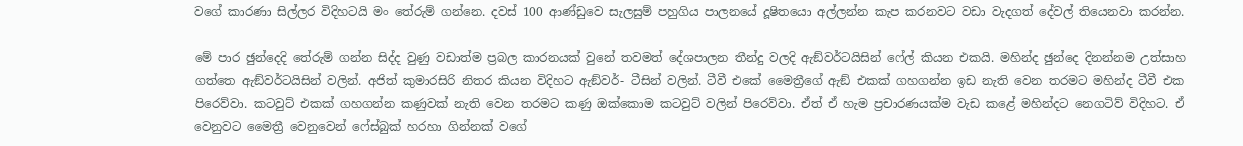වගේ කාරණා සිල්ලර විදිහටයි මං තේරුම් ගන්නෙ. දවස් 100 ආණ්ඩුවෙ සැලසුම් පහුගිය පාලනයේ දූෂිතයො අල්ලන්න කැප කරනවට වඩා වැදගත් දේවල් තියෙනවා කරන්න.

මේ පාර ඡුන්දෙදි තේරුම් ගන්න සිද්ද වුණු වඩාත්ම ප්‍රබල කාරනයක් වුනේ තවමත් දේශපාලන තීන්දු වලදි ඇඞ්වර්ටයිසින් ෆේල් කියන එකයි. මහින්ද ඡුන්දෙ දිනන්නම උත්සාහ ගත්තෙ ඇඞ්වර්ටයිසින් වලින්. අජිත් කුමාරසිරි නිතර කියන විදිහට ඇඞ්වර්- ටීසින් වලින්. ටීවී එකේ මෛත්‍රීගේ ඇඞ් එකක් ගහගන්න ඉඩ නැති වෙන තරමට මහින්ද ටීවී එක පිරෙව්වා. කටවුට් එකක් ගහගන්න කණුවක් නැති වෙන තරමට කණු ඔක්කොම කටවුට් වලින් පිරෙව්වා. ඒත් ඒ හැම ප්‍රචාරණයක්ම වැඩ කළේ මහින්දට නෙගටිව් විදිහට. ඒ වෙනුවට මෛත්‍රී වෙනුවෙන් ෆේස්බුක් හරහා ගින්නක් වගේ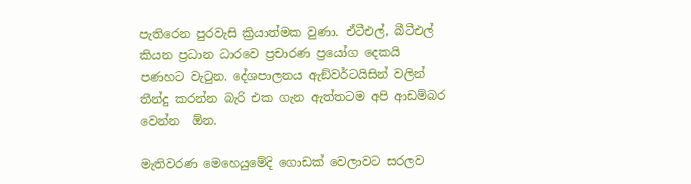පැතිරෙන පුරවැසි ක්‍රියාත්මක වුණා. ඒටීඑල්, බීටීඑල් කියන ප්‍රධාන ධාරවෙ ප්‍රචාරණ ප්‍රයෝග දෙකයි පණහට වැටුන. දේශපාලනය ඇඞ්වර්ටයිසින් වලින් තීන්දු කරන්න බැරි එක ගැන ඇත්තටම අපි ආඩම්බර වෙන්න  ඕන.

මැතිවරණ මෙහෙයුමේදි ගොඩක් වෙලාවට සරලව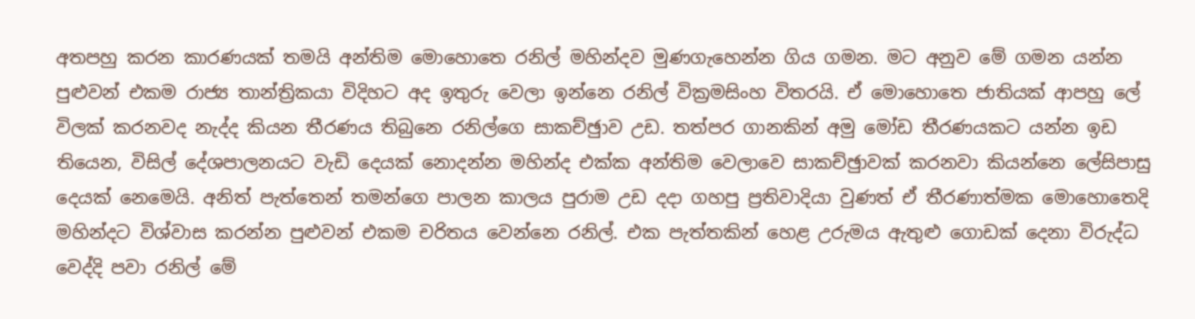අතපහු කරන කාරණයක් තමයි අන්තිම මොහොතෙ රනිල් මහින්දව මුණගැහෙන්න ගිය ගමන. මට අනුව මේ ගමන යන්න පුළුවන් එකම රාජ්‍ය තාන්ත්‍රිකයා විදිහට අද ඉතුරු වෙලා ඉන්නෙ රනිල් වික්‍රමසිංහ විතරයි. ඒ මොහොතෙ ජාතියක් ආපහු ලේ විලක් කරනවද නැද්ද කියන තීරණය තිබුනෙ රනිල්ගෙ සාකච්ඡුාව උඩ. තත්පර ගානකින් අමු මෝඩ තීරණයකට යන්න ඉඩ තියෙන, විසිල් දේශපාලනයට වැඩි දෙයක් නොදන්න මහින්ද එක්ක අන්තිම වෙලාවෙ සාකච්ඡුාවක් කරනවා කියන්නෙ ලේසිපාසු දෙයක් නෙමෙයි. අනිත් පැත්තෙන් තමන්ගෙ පාලන කාලය පුරාම උඩ දදා ගහපු ප්‍රතිවාදියා වුණත් ඒ තීරණාත්මක මොහොතෙදි මහින්දට විශ්වාස කරන්න පුළුවන් එකම චරිතය වෙන්නෙ රනිල්. එක පැත්තකින් හෙළ උරුමය ඇතුළු ගොඩක් දෙනා විරුද්ධ වෙද්දි පවා රනිල් මේ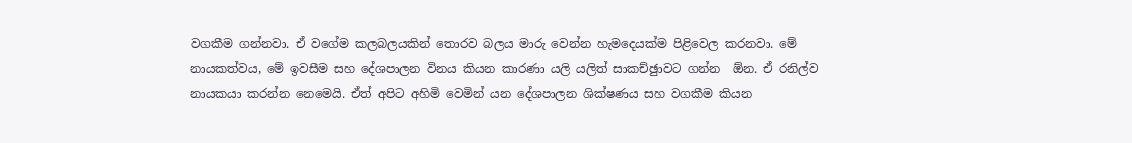වගකීම ගන්නවා. ඒ වගේම කලබලයකින් තොරව බලය මාරු වෙන්න හැමදෙයක්ම පිළිවෙල කරනවා. මේ නායකත්වය, මේ ඉවසීම සහ දේශපාලන විනය කියන කාරණා යලි යලිත් සාකච්ඡුාවට ගන්න  ඕන. ඒ රනිල්ව නායකයා කරන්න නෙමෙයි. ඒත් අපිට අහිමි වෙමින් යන දේශපාලන ශික්ෂණය සහ වගකීම කියන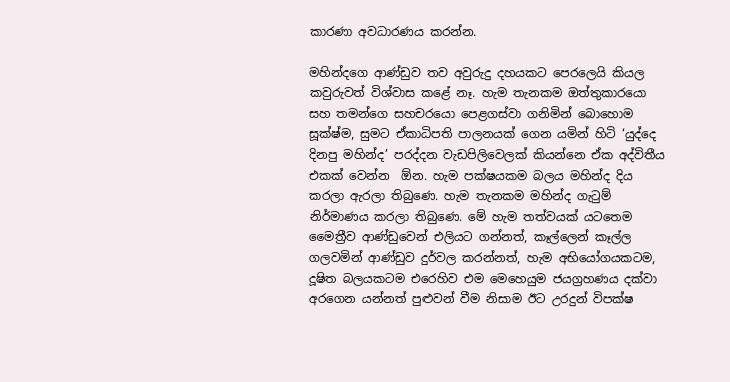කාරණා අවධාරණය කරන්න.

මහින්දගෙ ආණ්ඩුව තව අවුරුදු දහයකට පෙරලෙයි කියල කවුරුවත් විශ්වාස කළේ නෑ. හැම තැනකම ඔත්තුකාරයො සහ තමන්ගෙ සහචරයො පෙළගස්වා ගනිමින් බොහොම සූක්ෂ්ම, සුමට ඒකාධිපති පාලනයක් ගෙන යමින් හිටි ‘යුද්දෙ දිනපු මහින්ද’ පරද්දන වැඩපිලිවෙලක් කියන්නෙ ඒක අද්විතීය එකක් වෙන්න  ඕන. හැම පක්ෂයකම බලය මහින්ද දිය කරලා ඇරලා තිබුණෙ. හැම තැනකම මහින්ද ගැටුම් නිර්මාණය කරලා තිබුණෙ. මේ හැම තත්වයක් යටතෙම මෛත්‍රීව ආණ්ඩුවෙන් එලියට ගන්නත්, කෑල්ලෙන් කෑල්ල ගලවමින් ආණ්ඩුව දුර්වල කරන්නත්, හැම අභියෝගයකටම, දූෂිත බලයකටම එරෙහිව එම මෙහෙයුම ජයග්‍රහණය දක්වා අරගෙන යන්නත් පුළුවන් වීම නිසාම ඊට උරදුන් විපක්ෂ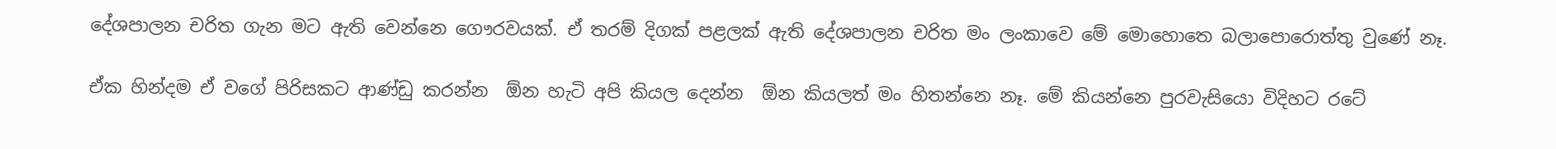දේශපාලන චරිත ගැන මට ඇති වෙන්නෙ ගෞරවයක්. ඒ තරම් දිගක් පළලක් ඇති දේශපාලන චරිත මං ලංකාවෙ මේ මොහොතෙ බලාපොරොත්තු වුණේ නෑ.

ඒක හින්දම ඒ වගේ පිරිසකට ආණ්ඩු කරන්න  ඕන හැටි අපි කියල දෙන්න  ඕන කියලත් මං හිතන්නෙ නෑ. මේ කියන්නෙ පුරවැසියො විදිහට රටේ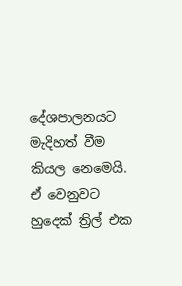දේශපාලනයට මැදිහත් වීම කියල නෙමෙයි. ඒ වෙනුවට හුදෙක් ත්‍රිල් එක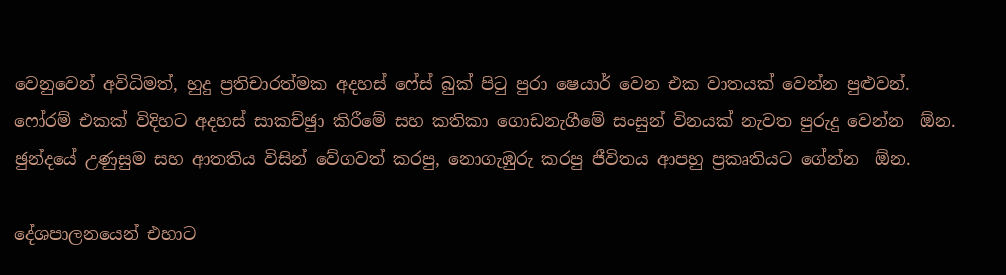වෙනුවෙන් අවිධිමත්, හුදු ප්‍රතිචාරත්මක අදහස් ෆේස් බුක් පිටු පුරා ෂෙයාර් වෙන එක වාතයක් වෙන්න පුළුවන්. ෆෝරම් එකක් විදිහට අදහස් සාකච්ඡුා කිරීමේ සහ කතිකා ගොඩනැගීමේ සංසුන් විනයක් නැවත පුරුදු වෙන්න  ඕන. ඡුන්දයේ උණුසුම සහ ආතතිය විසින් වේගවත් කරපු, නොගැඹුරු කරපු ජීවිතය ආපහු ප්‍රකෘතියට ගේන්න  ඕන.

දේශපාලනයෙන් එහාට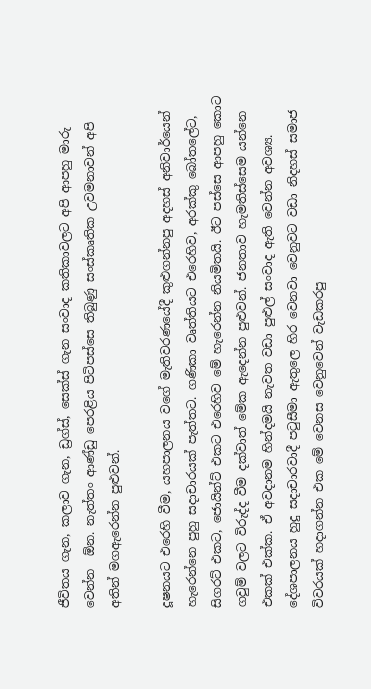ජීවිතය ගැන, කලාව ගැන, ඩ්‍රග්ස්, සෙක්ස් ගැන සංවාද කතිකාවලට අපි ආපහු මාරු වෙන්න  ඕන. නැත්තං ආණ්ඩු පෙරළිය පිටිපස්සෙ තිබුණු සංස්කෘතික උවමනාවන් අපි අතින් මගඇරෙන්න පුළුවන්.

දූෂනයට එරෙහි වීම, යහපාලනය වගේ මැතිවරණයේදී කුළුගන්නපු අදහස් අනිවාර්යෙන් හැරෙන්නෙ පුහු සදාචාරයක් පැත්තට. ගණිකා වෘත්තියට එරෙහිව, අරක්කු බෝතලේට, සිගරට් එකට, ජොයින්ට් එකට එරෙහිව මේ හැරෙන්න නියමිතයි. ඊට පස්සෙ ආපහු කොට ගවුම් වලට විරුද්ද වීම දක්වාත් මේක ඇදෙන්න පුළුවන්. ජනතාව හැමතිස්සෙම යන්නෙ එකක් එක්ක. ඒ අවදානම හින්දමයි නැවත වඩා පුළුල් සංවාද ඇති වෙන්න අවශ්‍ය. දේශපාලනය හුදු සදාචාරවාදී පටුසීමා ඇතුලෙ හිර වෙනවා වෙනුවට වඩා නිදහස් සමාජ විවරයක් හදාගන්න එක මේ වෙනස වෙනුවෙන් වැඩකරපු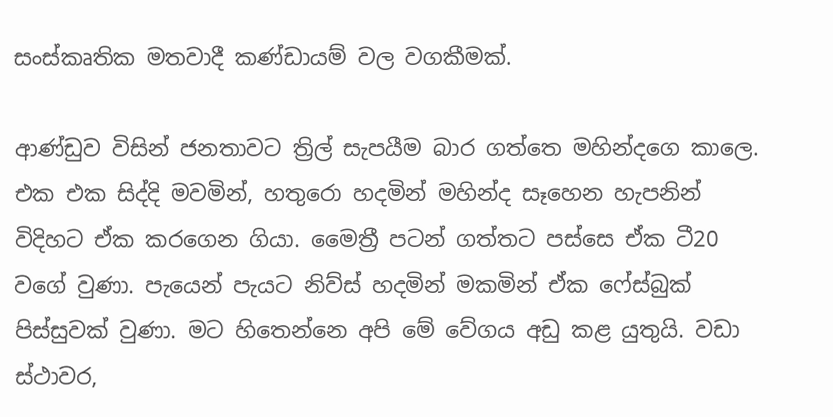සංස්කෘතික මතවාදී කණ්ඩායම් වල වගකීමක්.

ආණ්ඩුව විසින් ජනතාවට ත්‍රිල් සැපයීම බාර ගත්තෙ මහින්දගෙ කාලෙ. එක එක සිද්දි මවමින්, හතුරො හදමින් මහින්ද සෑහෙන හැපනින් විදිහට ඒක කරගෙන ගියා. මෛත්‍රී පටන් ගත්තට පස්සෙ ඒක ටී20 වගේ වුණා. පැයෙන් පැයට නිව්ස් හදමින් මකමින් ඒක ෆේස්බුක් පිස්සුවක් වුණා. මට හිතෙන්නෙ අපි මේ වේගය අඩු කළ යුතුයි. වඩා ස්ථාවර,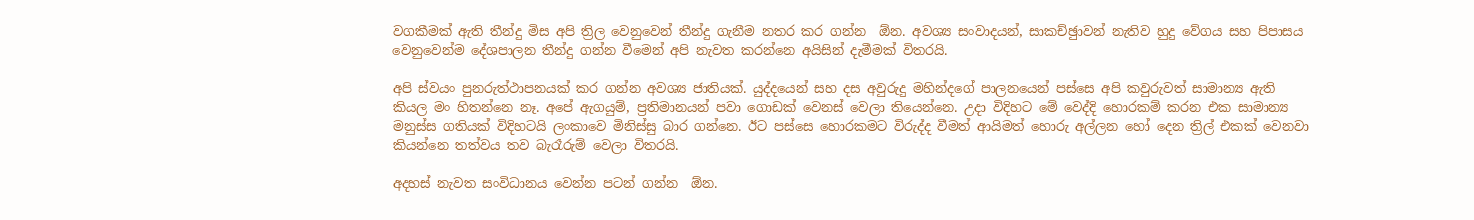වගකීමක් ඇති තීන්දු මිස අපි ත්‍රිල වෙනුවෙන් තීන්දු ගැනීම නතර කර ගන්න  ඕන. අවශ්‍ය සංවාදයන්, සාකච්ඡුාවන් නැතිව හුදු වේගය සහ පිපාසය වෙනුවෙන්ම දේශපාලන තීන්දු ගන්න වීමෙන් අපි නැවත කරන්නෙ අයිසින් දැමීමක් විතරයි.

අපි ස්වයං පුනරුත්ථාපනයක් කර ගන්න අවශ්‍ය ජාතියක්. යුද්දයෙන් සහ දස අවුරුදු මහින්දගේ පාලනයෙන් පස්සෙ අපි කවුරුවත් සාමාන්‍ය ඇති කියල මං හිතන්නෙ නෑ. අපේ ඇගයුම්, ප්‍රතිමානයන් පවා ගොඩක් වෙනස් වෙලා තියෙන්නෙ. උදා විදිහට මේ වෙද්දි හොරකම් කරන එක සාමාන්‍ය මනුස්ස ගතියක් විදිහටයි ලංකාවෙ මිනිස්සු බාර ගන්නෙ. ඊට පස්සෙ හොරකමට විරුද්ද වීමත් ආයිමත් හොරු අල්ලන හෝ දෙන ත්‍රිල් එකක් වෙනවා කියන්නෙ තත්වය තව බැරෑරුම් වෙලා විතරයි.

අදහස් නැවත සංවිධානය වෙන්න පටන් ගන්න  ඕන.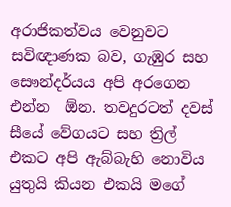අරාජිකත්වය වෙනුවට සවිඥාණක බව, ගැඹුර සහ සෞන්දර්යය අපි අරගෙන එන්න  ඕන. තවදුරටත් දවස් සීයේ වේගයට සහ ත්‍රිල් එකට අපි ඇබ්බැහි නොවිය යුතුයි කියන එකයි මගේ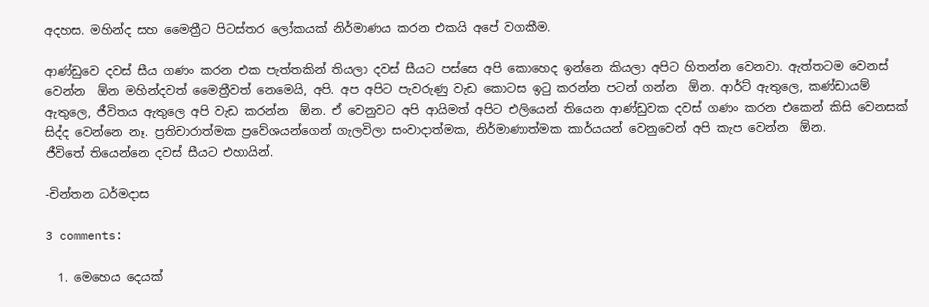අදහස. මහින්ද සහ මෛත්‍රීට පිටස්තර ලෝකයක් නිර්මාණය කරන එකයි අපේ වගකීම.

ආණ්ඩුවෙ දවස් සීය ගණං කරන එක පැත්තකින් තියලා දවස් සීයට පස්සෙ අපි කොහෙද ඉන්නෙ කියලා අපිට හිතන්න වෙනවා. ඇත්තටම වෙනස් වෙන්න  ඕන මහින්දවත් මෛත්‍රීවත් නෙමෙයි, අපි. අප අපිට පැවරුණු වැඩ කොටස ඉටු කරන්න පටන් ගන්න  ඕන. ආර්ට් ඇතුලෙ, කණ්ඩායම් ඇතුලෙ, ජීවිතය ඇතුලෙ අපි වැඩ කරන්න  ඕන. ඒ වෙනුවට අපි ආයිමත් අපිට එලියෙන් තියෙන ආණ්ඩුවක දවස් ගණං කරන එකෙන් කිසි වෙනසක් සිද්ද වෙන්නෙ නෑ. ප්‍රතිචාරාත්මක ප්‍රවේශයන්ගෙන් ගැලවිලා සංවාදාත්මක, නිර්මාණාත්මක කාර්යයන් වෙනුවෙන් අපි කැප වෙන්න  ඕන.
ජීවිතේ තියෙන්නෙ දවස් සීයට එහායින්.

-චින්තන ධර්මදාස

3 comments:

  1. මෙහෙය දෙයක්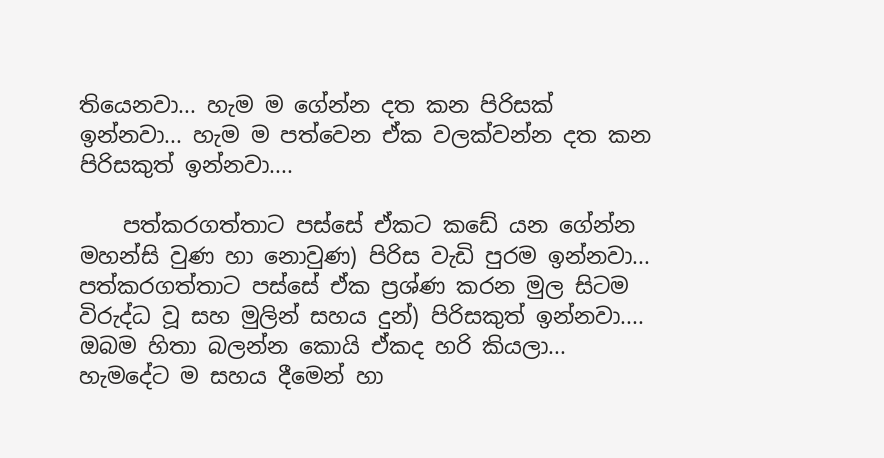තියෙනවා... හැම ම ගේන්න දත කන පිරිසක් ඉන්නවා... හැම ම පත්වෙන ඒක වලක්වන්න දත කන පිරිසකුත් ඉන්නවා....

    පත්කරගත්තාට පස්සේ ඒකට කඩේ යන ගේන්න මහන්සි වුණ හා නොවුණ) පිරිස වැඩි පුරම ඉන්නවා... පත්කරගත්තාට පස්සේ ඒක ප්‍රශ්ණ කරන මුල සිටම විරුද්ධ වූ සහ මුලින් සහය දුන්) පිරිසකුත් ඉන්නවා.... ඔබම හිතා බලන්න කොයි ඒකද හරි කියලා... හැමදේට ම සහය දීමෙන් හා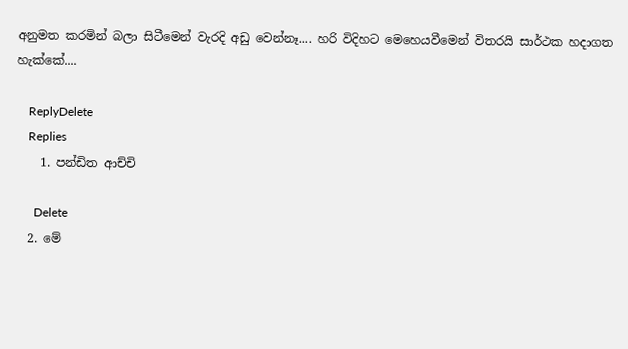අනුමත කරමින් බලා සිටීමෙන් වැරදි අඩු වෙන්නෑ.... හරි විදිහට මෙහෙයවීමෙන් විතරයි සාර්ථක හදාගත හැක්කේ....

    ReplyDelete
    Replies
    1. පන්ඩිත ආච්චි

      Delete
  2. මේ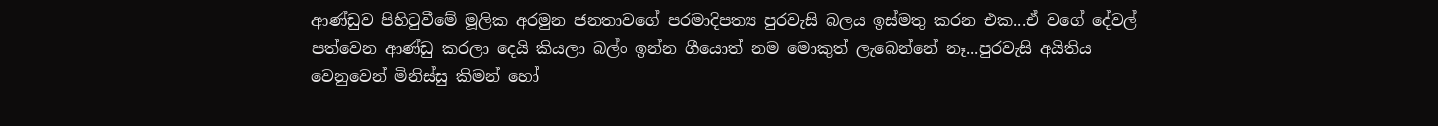ආණ්ඩුව පිහි‍ටුවීමේ මූලික අරමුන ජනතාවගේ පරමාදිපත්‍ය පුරවැසි බලය ඉස්මතු කරන එක...ඒ වගේ දේවල් පත්වෙන ආණ්ඩු කරලා දෙයි කියලා බල්ං ඉන්න ගීයොත් නම මොකුත් ලැබෙන්නේ නෑ...පුරවැසි අයිතිය වෙනුවෙන් මිනිස්සු කිමන් හෝ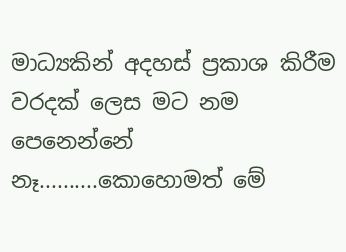මාධ්‍යකින් අදහස් ප්‍රකාශ කිරීම වරදක් ලෙස මට නම පෙනෙන්නේ නෑ..........කොහොමත් මේ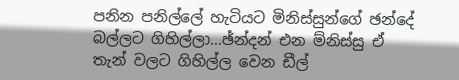පනින පනිල්ලේ හැටියට මිනිස්සුන්ගේ ඡන්දේ බල්ලට ගිහිල්ලා...ඡ්න්දන් එන ම්නිස්සු ඒ තැන් වලට ගිහිල්ල වෙන ඩීල්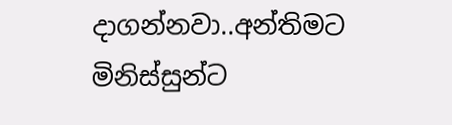දාගන්නවා..අන්තිමට මිනිස්සුන්ට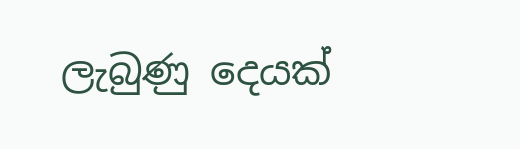ලැබුණු දෙයක්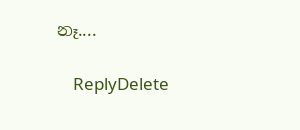නෑ....

    ReplyDelete